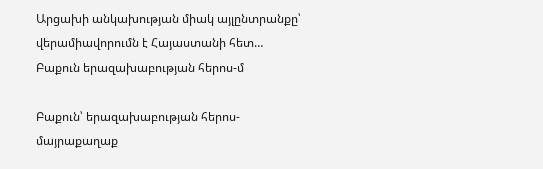Արցախի անկախության միակ այլընտրանքը՝ վերամիավորումն է Հայաստանի հետ… Բաքուն երազախաբության հերոս-մ

Բաքուն՝ երազախաբության հերոս-մայրաքաղաք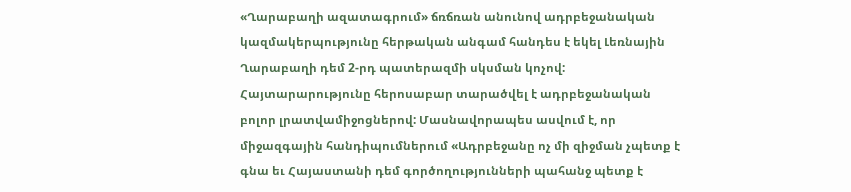«Ղարաբաղի ազատագրում» ճռճռան անունով ադրբեջանական կազմակերպությունը հերթական անգամ հանդես է եկել Լեռնային Ղարաբաղի դեմ 2-րդ պատերազմի սկսման կոչով: Հայտարարությունը հերոսաբար տարածվել է ադրբեջանական բոլոր լրատվամիջոցներով: Մասնավորապես ասվում է, որ միջազգային հանդիպումներում «Ադրբեջանը ոչ մի զիջման չպետք է գնա եւ Հայաստանի դեմ գործողությունների պահանջ պետք է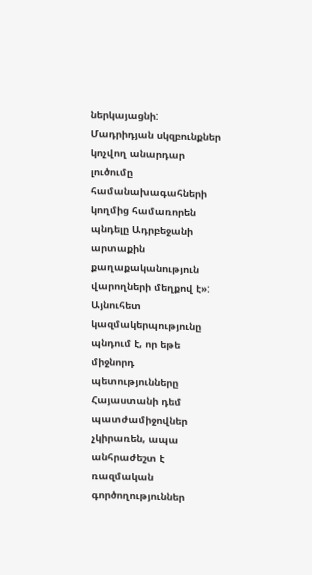ներկայացնի: Մադրիդյան սկզբունքներ կոչվող անարդար լուծումը համանախագահների կողմից համառորեն պնդելը Ադրբեջանի արտաքին քաղաքականություն վարողների մեղքով է»: Այնուհետ կազմակերպությունը պնդում է, որ եթե միջնորդ պետությունները Հայաստանի դեմ պատժամիջովներ չկիրառեն, ապա անհրաժեշտ է ռազմական գործողություններ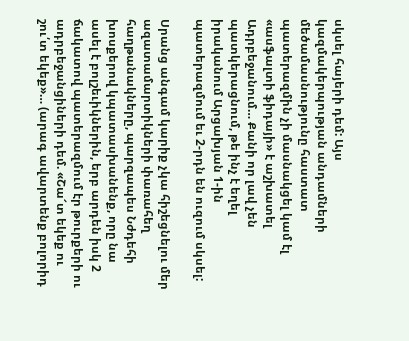սկսել հայերի դեմ: Այս կազմակերպության անդամների մեծամասնությունը հաստատ պատերազմին չի մասնակցել կամ էլ «ասֆալտի ֆիդայի» է աշխատել Ադրբեջանում… Քանի որ լավ չեն պատկերացնում, թե ինչ է եղել իրականում Արցախյան 1-ին պատերազմում եւ 2-րդն են ուզում սկսել:

Սրանց անգամ կարիք չկա հիշեցնելու մեր ազատամարտիկների փառահեղ հաղթանակները, պարզապես Նժդեհի խոսքերով կպատասխանենք, որը նա ասել է բոլշեւիկներին, երբ արդեն իսկ 2 ճակատով պատերազմում էր թուրքերի ու ադրբեջանցիների դեմ. «Շա՜տ եկեք ու շու՛տ եկեք»… (արագ ավարտենք բոլորիդ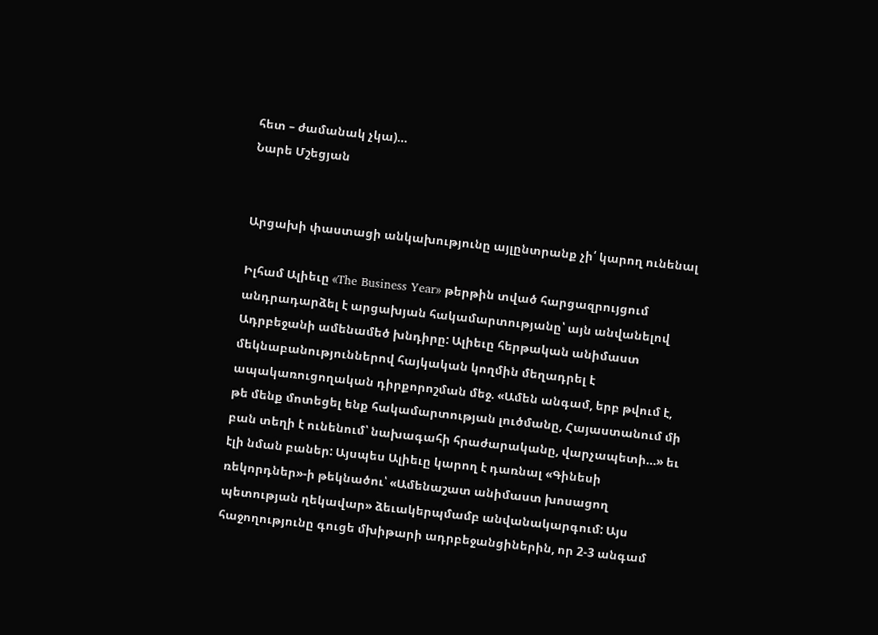հետ – ժամանակ չկա)…
Նարե Մշեցյան


Արցախի փաստացի անկախությունը այլընտրանք չի՛ կարող ունենալ

Իլհամ Ալիեւը «The Business Year» թերթին տված հարցազրույցում անդրադարձել է արցախյան հակամարտությանը՝ այն անվանելով Ադրբեջանի ամենամեծ խնդիրը: Ալիեւը հերթական անիմաստ մեկնաբանություններով հայկական կողմին մեղադրել է ապակառուցողական դիրքորոշման մեջ. «Ամեն անգամ, երբ թվում է, թե մենք մոտեցել ենք հակամարտության լուծմանը, Հայաստանում մի բան տեղի է ունենում՝ նախագահի հրաժարականը, վարչապետի…» եւ էլի նման բաներ: Այսպես Ալիեւը կարող է դառնալ «Գինեսի ռեկորդներ»-ի թեկնածու՝ «Ամենաշատ անիմաստ խոսացող պետության ղեկավար» ձեւակերպմամբ անվանակարգում: Այս հաջողությունը գուցե մխիթարի ադրբեջանցիներին, որ 2-3 անգամ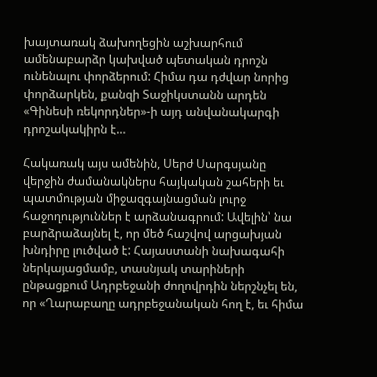խայտառակ ձախողեցին աշխարհում ամենաբարձր կախված պետական դրոշն ունենալու փորձերում: Հիմա դա դժվար նորից փորձարկեն, քանզի Տաջիկստանն արդեն «Գինեսի ռեկորդներ»-ի այդ անվանակարգի դրոշակակիրն է…

Հակառակ այս ամենին, Սերժ Սարգսյանը վերջին ժամանակներս հայկական շահերի եւ պատմության միջազգայնացման լուրջ հաջողություններ է արձանագրում: Ավելին՝ նա բարձրաձայնել է, որ մեծ հաշվով արցախյան խնդիրը լուծված է: Հայաստանի նախագահի ներկայացմամբ, տասնյակ տարիների ընթացքում Ադրբեջանի ժողովրդին ներշնչել են, որ «Ղարաբաղը ադրբեջանական հող է, եւ հիմա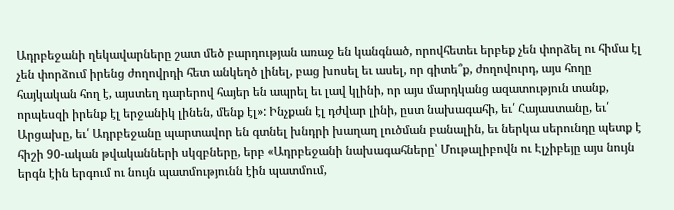Ադրբեջանի ղեկավարները շատ մեծ բարդության առաջ են կանգնած, որովհետեւ երբեք չեն փորձել ու հիմա էլ չեն փորձում իրենց ժողովրդի հետ անկեղծ լինել, բաց խոսել եւ ասել, որ գիտե՞ք, ժողովուրդ, այս հողը հայկական հող է, այստեղ դարերով հայեր են ապրել եւ լավ կլինի, որ այս մարդկանց ազատություն տանք, որպեսզի իրենք էլ երջանիկ լինեն, մենք էլ»: Ինչքան էլ դժվար լինի, ըստ նախագահի, եւ՛ Հայաստանը, եւ՛ Արցախը, եւ՛ Ադրբեջանը պարտավոր են գտնել խնդրի խաղաղ լուծման բանալին, եւ ներկա սերունդը պետք է հիշի 90-ական թվականների սկզբները, երբ «Ադրբեջանի նախագահները՝ Մութալիբովն ու Էլչիբեյը այս նույն երգն էին երգում ու նույն պատմությունն էին պատմում,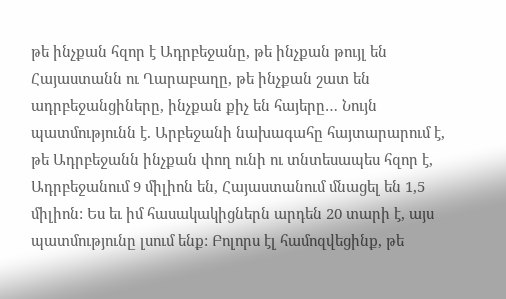թե ինչքան հզոր է Ադրբեջանը, թե ինչքան թույլ են Հայաստանն ու Ղարաբաղը, թե ինչքան շատ են ադրբեջանցիները, ինչքան քիչ են հայերը… Նույն պատմությունն է. Արբեջանի նախագահը հայտարարում է, թե Ադրբեջանն ինչքան փող ունի ու տնտեսապես հզոր է, Ադրբեջանում 9 միլիոն են, Հայաստանում մնացել են 1,5 միլիոն: Ես եւ իմ հասակակիցներն արդեն 20 տարի է, այս պատմությունը լսում ենք: Բոլորս էլ համոզվեցինք, թե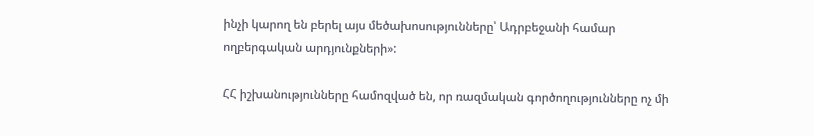ինչի կարող են բերել այս մեծախոսությունները՝ Ադրբեջանի համար ողբերգական արդյունքների»:

ՀՀ իշխանությունները համոզված են, որ ռազմական գործողությունները ոչ մի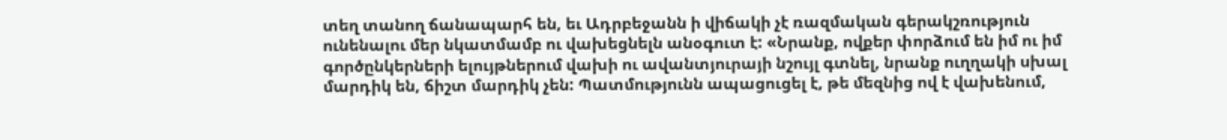տեղ տանող ճանապարհ են, եւ Ադրբեջանն ի վիճակի չէ ռազմական գերակշռություն ունենալու մեր նկատմամբ ու վախեցնելն անօգուտ է: «Նրանք, ովքեր փորձում են իմ ու իմ գործընկերների ելույթներում վախի ու ավանտյուրայի նշույլ գտնել, նրանք ուղղակի սխալ մարդիկ են, ճիշտ մարդիկ չեն: Պատմությունն ապացուցել է, թե մեզնից ով է վախենում,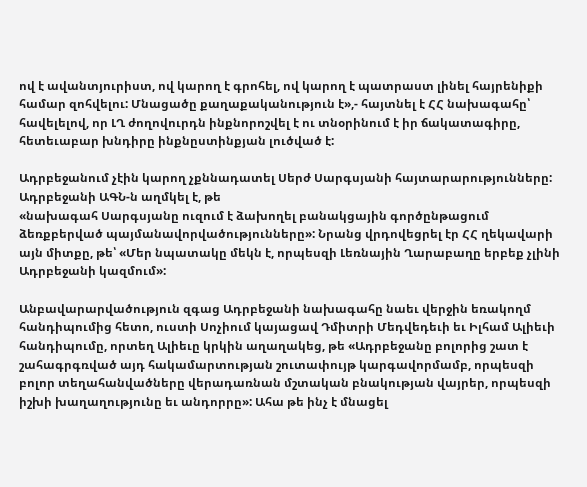ով է ավանտյուրիստ, ով կարող է գրոհել, ով կարող է պատրաստ լինել հայրենիքի համար զոհվելու: Մնացածը քաղաքականություն է»,- հայտնել է ՀՀ նախագահը՝ հավելելով, որ ԼՂ ժողովուրդն ինքնորոշվել է ու տնօրինում է իր ճակատագիրը, հետեւաբար խնդիրը ինքնըստինքյան լուծված է:

Ադրբեջանում չէին կարող չքննադատել Սերժ Սարգսյանի հայտարարությունները: Ադրբեջանի ԱԳՆ-ն աղմկել է, թե
«նախագահ Սարգսյանը ուզում է ձախողել բանակցային գործընթացում ձեռքբերված պայմանավորվածությունները»: Նրանց վրդովեցրել էր ՀՀ ղեկավարի այն միտքը, թե՝ «Մեր նպատակը մեկն է, որպեսզի Լեռնային Ղարաբաղը երբեք չլինի Ադրբեջանի կազմում»:

Անբավարարվածություն զգաց Ադրբեջանի նախագահը նաեւ վերջին եռակողմ հանդիպումից հետո, ուստի Սոչիում կայացավ Դմիտրի Մեդվեդեւի եւ Իլհամ Ալիեւի հանդիպումը, որտեղ Ալիեւը կրկին աղաղակեց, թե «Ադրբեջանը բոլորից շատ է շահագրգռված այդ հակամարտության շուտափույթ կարգավորմամբ, որպեսզի բոլոր տեղահանվածները վերադառնան մշտական բնակության վայրեր, որպեսզի իշխի խաղաղությունը եւ անդորրը»: Ահա թե ինչ է մնացել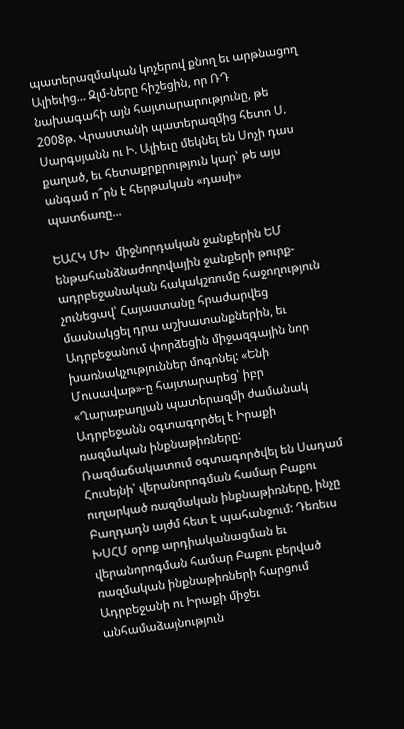պատերազմական կոչերով քնող եւ արթնացող Ալիեւից… Զլմ-ները հիշեցին, որ ՌԴ նախագահի այն հայտարարությունը, թե 2008թ. Վրաստանի պատերազմից հետո Ս. Սարգսյանն ու Ի. Ալիեւը մեկնել են Սոչի դաս քաղած, եւ հետաքրքրություն կար՝ թե այս անգամ ո՞րն է հերթական «դասի» պատճառը…

ԵԱՀԿ ՄԽ  միջնորդական ջանքերին ԵՄ ենթահանձնաժողովային ջանքերի թուրք-ադրբեջանական հակակշռումը հաջողություն չունեցավ՝ Հայաստանը հրաժարվեց մասնակցել դրա աշխատանքներին, եւ Ադրբեջանում փորձեցին միջազգային նոր խառնակչություններ մոգոնել: «Ենի Մուսավաթ»-ը հայտարարեց՝ իբր «Ղարաբաղյան պատերազմի ժամանակ Ադրբեջանն օգտագործել է Իրաքի ռազմական ինքնաթիռները: Ռազմաճակատում օգտագործվել են Սադամ Հուսեյնի՝ վերանորոգման համար Բաքու ուղարկած ռազմական ինքնաթիռները, ինչը Բաղդադն այժմ հետ է պահանջում: Դեռեւս ԽՍՀՄ օրոք արդիականացման եւ վերանորոգման համար Բաքու բերված ռազմական ինքնաթիռների հարցում Ադրբեջանի ու Իրաքի միջեւ անհամաձայնություն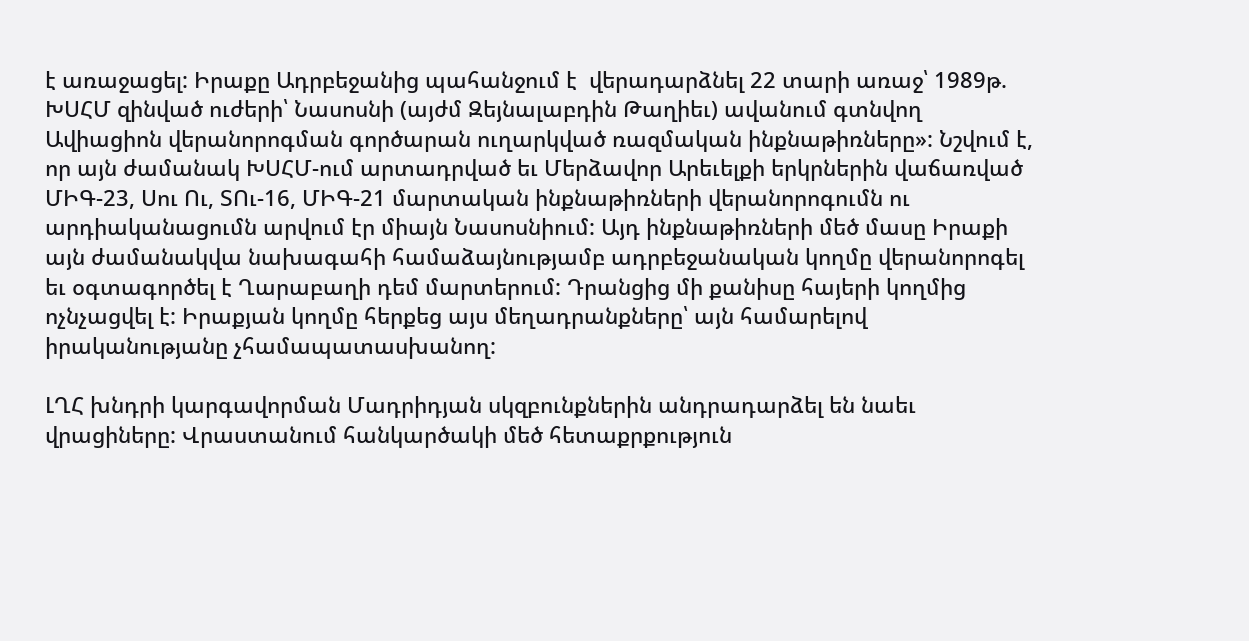է առաջացել: Իրաքը Ադրբեջանից պահանջում է  վերադարձնել 22 տարի առաջ՝ 1989թ. ԽՍՀՄ զինված ուժերի՝ Նասոսնի (այժմ Զեյնալաբդին Թաղիեւ) ավանում գտնվող Ավիացիոն վերանորոգման գործարան ուղարկված ռազմական ինքնաթիռները»: Նշվում է, որ այն ժամանակ ԽՍՀՄ-ում արտադրված եւ Մերձավոր Արեւելքի երկրներին վաճառված ՄԻԳ-23, Սու Ու, ՏՈւ-16, ՄԻԳ-21 մարտական ինքնաթիռների վերանորոգումն ու արդիականացումն արվում էր միայն Նասոսնիում: Այդ ինքնաթիռների մեծ մասը Իրաքի այն ժամանակվա նախագահի համաձայնությամբ ադրբեջանական կողմը վերանորոգել եւ օգտագործել է Ղարաբաղի դեմ մարտերում: Դրանցից մի քանիսը հայերի կողմից ոչնչացվել է: Իրաքյան կողմը հերքեց այս մեղադրանքները՝ այն համարելով իրականությանը չհամապատասխանող:

ԼՂՀ խնդրի կարգավորման Մադրիդյան սկզբունքներին անդրադարձել են նաեւ վրացիները: Վրաստանում հանկարծակի մեծ հետաքրքություն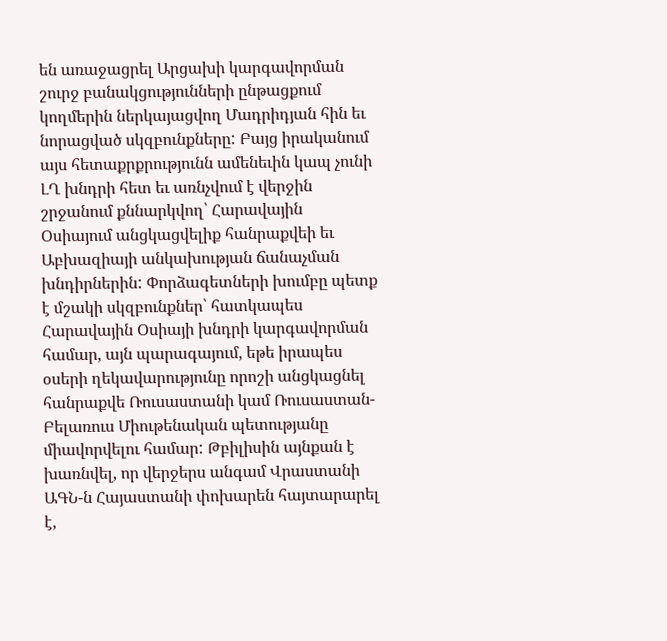են առաջացրել Արցախի կարգավորման շուրջ բանակցությունների ընթացքում կողմերին ներկայացվող Մադրիդյան հին եւ նորացված սկզբունքները: Բայց իրականում այս հետաքրքրությունն ամենեւին կապ չունի ԼՂ խնդրի հետ եւ առնչվում է վերջին շրջանում քննարկվող՝ Հարավային Օսիայում անցկացվելիք հանրաքվեի եւ Աբխազիայի անկախության ճանաչման խնդիրներին: Փորձագետների խումբը պետք է մշակի սկզբունքներ՝ հատկապես Հարավային Օսիայի խնդրի կարգավորման համար, այն պարագայում, եթե իրապես օսերի ղեկավարությունը որոշի անցկացնել հանրաքվե Ռուսաստանի կամ Ռուսաստան-Բելառուս Միութենական պետությանը միավորվելու համար: Թբիլիսին այնքան է խառնվել, որ վերջերս անգամ Վրաստանի ԱԳՆ-ն Հայաստանի փոխարեն հայտարարել է,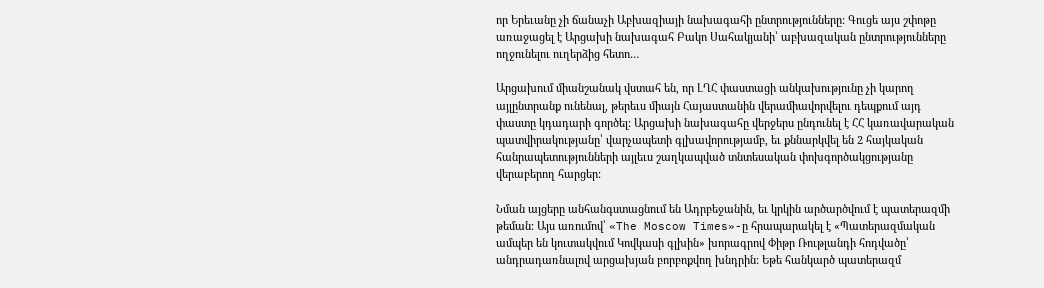որ Երեւանը չի ճանաչի Աբխազիայի նախագահի ընտրությունները: Գուցե այս շփոթը առաջացել է Արցախի նախագահ Բակո Սահակյանի՝ աբխազական ընտրությունները ողջունելու ուղերձից հետո…

Արցախում միանշանակ վստահ են, որ ԼՂՀ փաստացի անկախությունը չի կարող այլընտրանք ունենալ, թերեւս միայն Հայաստանին վերամիավորվելու դեպքում այդ փաստը կդադարի գործել: Արցախի նախագահը վերջերս ընդունել է ՀՀ կառավարական պատվիրակությանը՝ վարչապետի գլխավորությամբ, եւ քննարկվել են 2 հայկական հանրապետությունների այլեւս շաղկապված տնտեսական փոխգործակցությանը վերաբերող հարցեր:

Նման այցերը անհանգստացնում են Ադրբեջանին, եւ կրկին արծարծվում է պատերազմի թեման: Այս առումով՝ «The Moscow Times»-ը հրապարակել է «Պատերազմական ամպեր են կուտակվում Կովկասի գլխին» խորագրով Փիթր Ռութլանդի հոդվածը՝ անդրադառնալով արցախյան բորբոքվող խնդրին: Եթե հանկարծ պատերազմ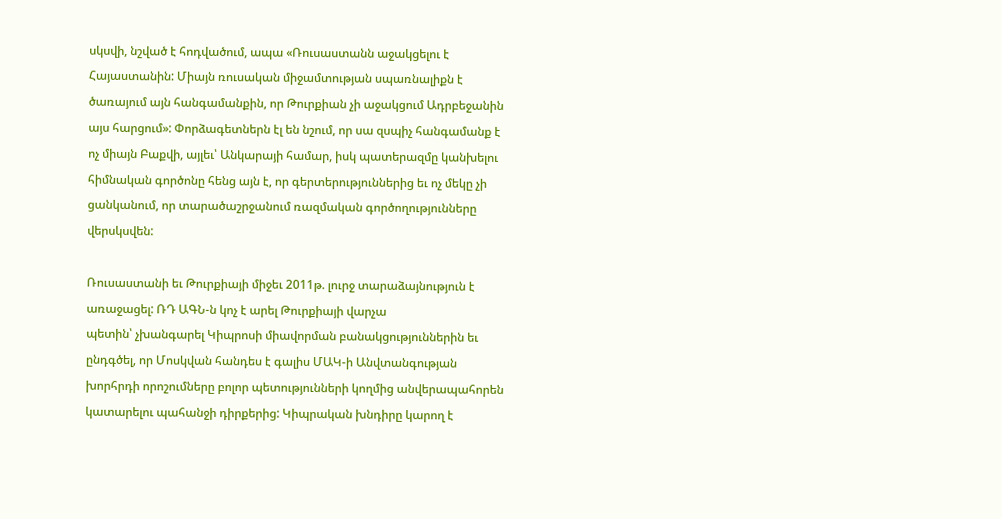սկսվի, նշված է հոդվածում, ապա «Ռուսաստանն աջակցելու է Հայաստանին: Միայն ռուսական միջամտության սպառնալիքն է ծառայում այն հանգամանքին, որ Թուրքիան չի աջակցում Ադրբեջանին այս հարցում»: Փորձագետներն էլ են նշում, որ սա զսպիչ հանգամանք է ոչ միայն Բաքվի, այլեւ՝ Անկարայի համար, իսկ պատերազմը կանխելու հիմնական գործոնը հենց այն է, որ գերտերություններից եւ ոչ մեկը չի ցանկանում, որ տարածաշրջանում ռազմական գործողությունները վերսկսվեն:

Ռուսաստանի եւ Թուրքիայի միջեւ 2011թ. լուրջ տարաձայնություն է առաջացել: ՌԴ ԱԳՆ-ն կոչ է արել Թուրքիայի վարչա
պետին՝ չխանգարել Կիպրոսի միավորման բանակցություններին եւ ընդգծել, որ Մոսկվան հանդես է գալիս ՄԱԿ-ի Անվտանգության խորհրդի որոշումները բոլոր պետությունների կողմից անվերապահորեն կատարելու պահանջի դիրքերից: Կիպրական խնդիրը կարող է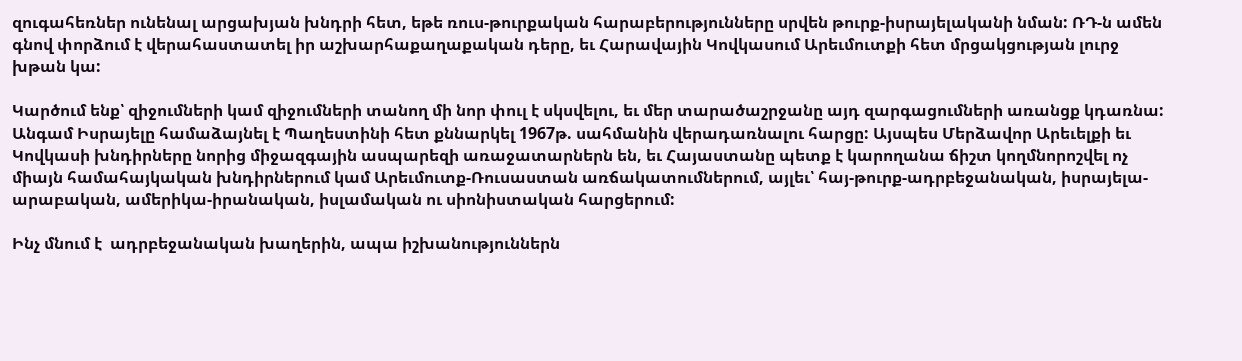զուգահեռներ ունենալ արցախյան խնդրի հետ, եթե ռուս-թուրքական հարաբերությունները սրվեն թուրք-իսրայելականի նման: ՌԴ-ն ամեն գնով փորձում է վերահաստատել իր աշխարհաքաղաքական դերը, եւ Հարավային Կովկասում Արեւմուտքի հետ մրցակցության լուրջ խթան կա:

Կարծում ենք՝ զիջումների կամ զիջումների տանող մի նոր փուլ է սկսվելու, եւ մեր տարածաշրջանը այդ զարգացումների առանցք կդառնա: Անգամ Իսրայելը համաձայնել է Պաղեստինի հետ քննարկել 1967թ. սահմանին վերադառնալու հարցը: Այսպես Մերձավոր Արեւելքի եւ Կովկասի խնդիրները նորից միջազգային ասպարեզի առաջատարներն են, եւ Հայաստանը պետք է կարողանա ճիշտ կողմնորոշվել ոչ միայն համահայկական խնդիրներում կամ Արեւմուտք-Ռուսաստան առճակատումներում, այլեւ՝ հայ-թուրք-ադրբեջանական, իսրայելա-արաբական, ամերիկա-իրանական, իսլամական ու սիոնիստական հարցերում:

Ինչ մնում է  ադրբեջանական խաղերին, ապա իշխանություններն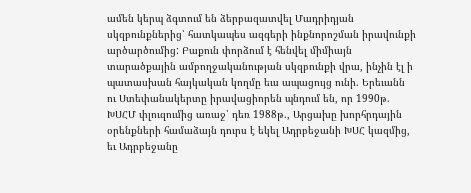ամեն կերպ ձգտում են ձերբազատվել Մադրիդյան սկզբունքներից՝ հատկապես ազգերի ինքնորոշման իրավունքի արծարծումից: Բաքուն փորձում է հենվել միմիայն տարածքային ամբողջականության սկզբունքի վրա, ինչին էլ ի պատասխան հայկական կողմը եւս ապացույց ունի. Երեւանն ու Ստեփանակերտը իրավացիորեն պնդում են, որ 1990թ. ԽՍՀՄ փլուզումից առաջ՝ դեռ 1988թ., Արցախը խորհրդային օրենքների համաձայն դուրս է եկել Ադրբեջանի ԽՍՀ կազմից, եւ Ադրբեջանը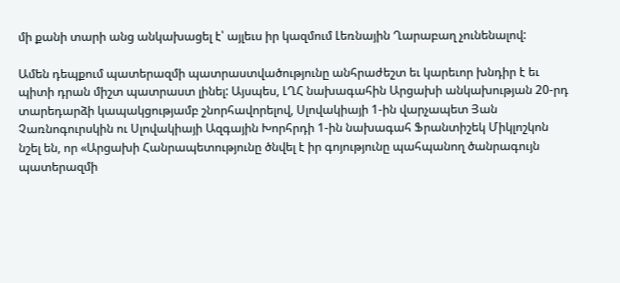մի քանի տարի անց անկախացել է՝ այլեւս իր կազմում Լեռնային Ղարաբաղ չունենալով:

Ամեն դեպքում պատերազմի պատրաստվածությունը անհրաժեշտ եւ կարեւոր խնդիր է եւ պիտի դրան միշտ պատրաստ լինել: Այսպես, ԼՂՀ նախագահին Արցախի անկախության 20-րդ տարեդարձի կապակցությամբ շնորհավորելով, Սլովակիայի 1-ին վարչապետ Յան Չառնոգուրսկին ու Սլովակիայի Ազգային Խորհրդի 1-ին նախագահ Ֆրանտիշեկ Միկլոշկոն նշել են, որ «Արցախի Հանրապետությունը ծնվել է իր գոյությունը պահպանող ծանրագույն պատերազմի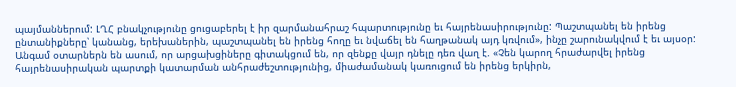պայմաններում: ԼՂՀ բնակչությունը ցուցաբերել է իր զարմանահրաշ հպարտությունը եւ հայրենասիրությունը: Պաշտպանել են իրենց ընտանիքները՝ կանանց, երեխաներին, պաշտպանել են իրենց հողը եւ նվաճել են հաղթանակ այդ կռվում», ինչը շարունակվում է եւ այսօր: Անգամ օտարներն են ասում, որ արցախցիները գիտակցում են, որ զենքը վայր դնելը դեռ վաղ է. «Չեն կարող հրաժարվել իրենց հայրենասիրական պարտքի կատարման անհրաժեշտությունից, միաժամանակ կառուցում են իրենց երկիրն,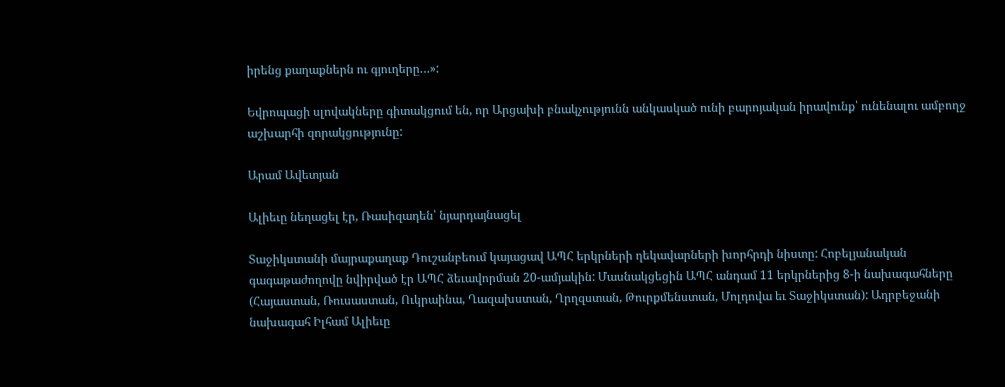իրենց քաղաքներն ու գյուղերը…»:

Եվրոպացի սլովակները գիտակցում են, որ Արցախի բնակչությունն անկասկած ունի բարոյական իրավունք՝ ունենալու ամբողջ աշխարհի զորակցությունը:

Արամ Ավետյան

Ալիեւը նեղացել էր, Ռասիզադեն՝ նյարդայնացել

Տաջիկստանի մայրաքաղաք Դուշանբեում կայացավ ԱՊՀ երկրների ղեկավարների խորհրդի նիստը: Հոբելյանական գագաթաժողովը նվիրված էր ԱՊՀ ձեւավորման 20-ամյակին: Մասնակցեցին ԱՊՀ անդամ 11 երկրներից 8-ի նախագահները (Հայաստան, Ռուսաստան, Ուկրաինա, Ղազախստան, Ղրղզստան, Թուրքմենստան, Մոլդովա եւ Տաջիկստան): Ադրբեջանի նախագահ Իլհամ Ալիեւը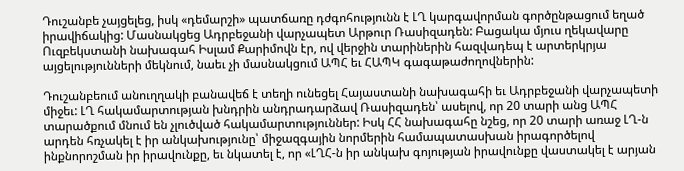Դուշանբե չայցելեց, իսկ «դեմարշի» պատճառը դժգոհությունն է ԼՂ կարգավորման գործընթացում եղած իրավիճակից: Մասնակցեց Ադրբեջանի վարչապետ Արթուր Ռասիզադեն: Բացակա մյուս ղեկավարը Ուզբեկստանի նախագահ Իսլամ Քարիմովն էր, ով վերջին տարիներին հազվադեպ է արտերկրյա այցելությունների մեկնում, նաեւ չի մասնակցում ԱՊՀ եւ ՀԱՊԿ գագաթաժողովներին:

Դուշանբեում անուղղակի բանավեճ է տեղի ունեցել Հայաստանի նախագահի եւ Ադրբեջանի վարչապետի միջեւ: ԼՂ հակամարտության խնդրին անդրադարձավ Ռասիզադեն՝ ասելով, որ 20 տարի անց ԱՊՀ տարածքում մնում են չլուծված հակամարտություններ: Իսկ ՀՀ նախագահը նշեց, որ 20 տարի առաջ ԼՂ-ն արդեն հռչակել է իր անկախությունը՝ միջազգային նորմերին համապատասխան իրագործելով ինքնորոշման իր իրավունքը, եւ նկատել է, որ «ԼՂՀ-ն իր անկախ գոյության իրավունքը վաստակել է արյան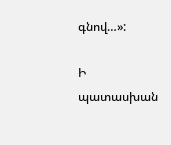գնով…»:

Ի պատասխան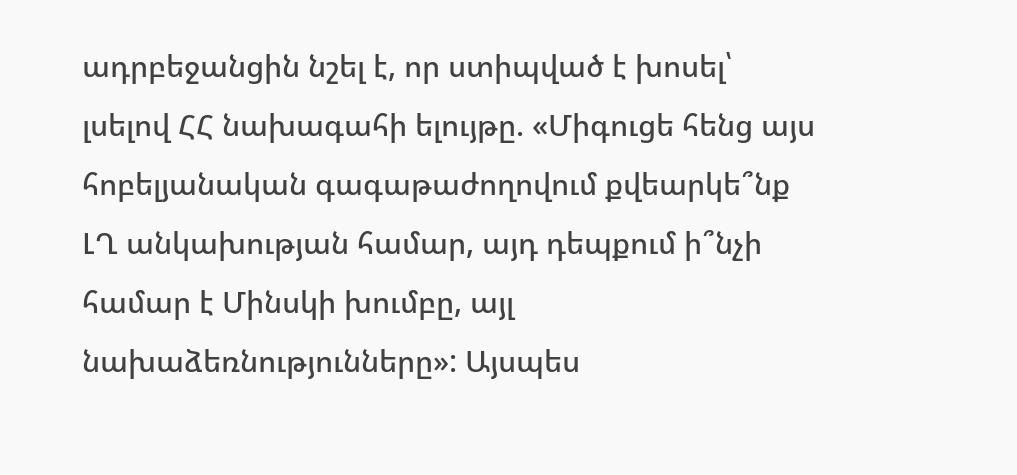ադրբեջանցին նշել է, որ ստիպված է խոսել՝ լսելով ՀՀ նախագահի ելույթը. «Միգուցե հենց այս հոբելյանական գագաթաժողովում քվեարկե՞նք ԼՂ անկախության համար, այդ դեպքում ի՞նչի համար է Մինսկի խումբը, այլ նախաձեռնությունները»: Այսպես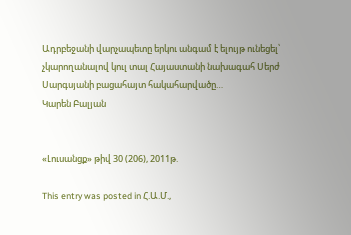Ադրբեջանի վարչապետը երկու անգամ է ելույթ ունեցել՝ չկարողանալով կուլ տալ Հայաստանի նախագահ Սերժ Սարգսյանի բացահայտ հակահարվածը…
Կարեն Բալյան


«Լուսանցք» թիվ 30 (206), 2011թ.

This entry was posted in Հ.Ա.Մ.,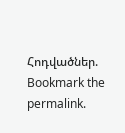Հոդվածներ. Bookmark the permalink.